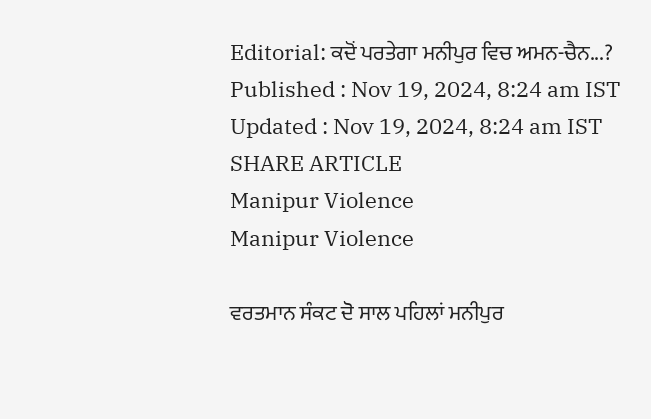Editorial: ਕਦੋਂ ਪਰਤੇਗਾ ਮਨੀਪੁਰ ਵਿਚ ਅਮਨ-ਚੈਨ...?
Published : Nov 19, 2024, 8:24 am IST
Updated : Nov 19, 2024, 8:24 am IST
SHARE ARTICLE
Manipur Violence
Manipur Violence

ਵਰਤਮਾਨ ਸੰਕਟ ਦੋ ਸਾਲ ਪਹਿਲਾਂ ਮਨੀਪੁਰ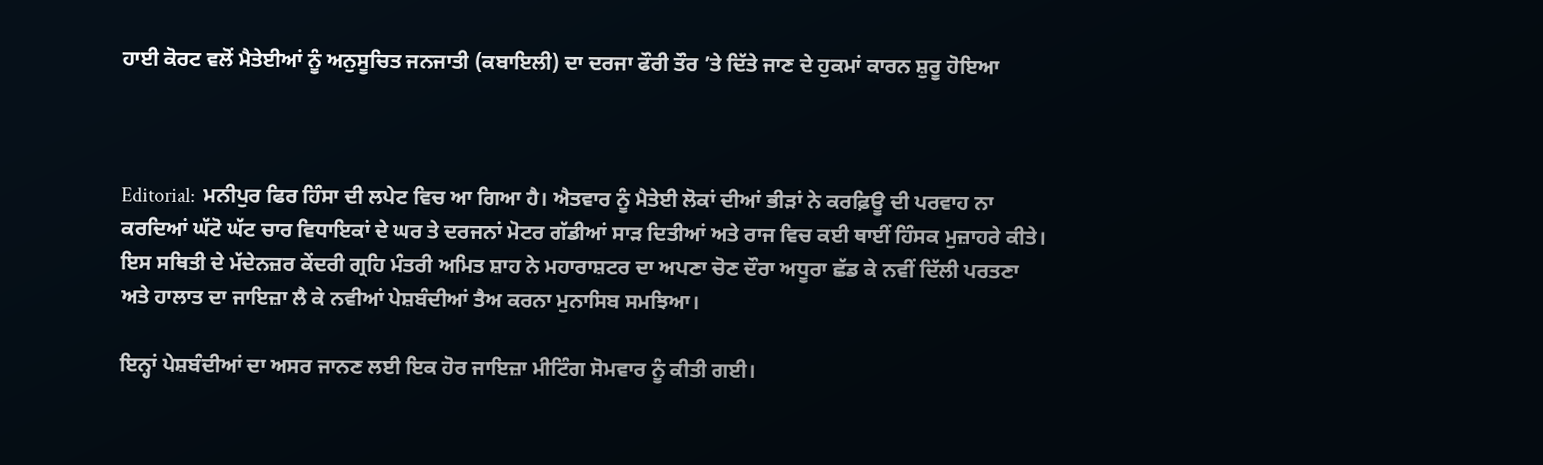ਹਾਈ ਕੋਰਟ ਵਲੋਂ ਮੈਤੇਈਆਂ ਨੂੰ ਅਨੁਸੂਚਿਤ ਜਨਜਾਤੀ (ਕਬਾਇਲੀ) ਦਾ ਦਰਜਾ ਫੌਰੀ ਤੌਰ ’ਤੇ ਦਿੱਤੇ ਜਾਣ ਦੇ ਹੁਕਮਾਂ ਕਾਰਨ ਸ਼ੁਰੂ ਹੋਇਆ



Editorial:  ਮਨੀਪੁਰ ਫਿਰ ਹਿੰਸਾ ਦੀ ਲਪੇਟ ਵਿਚ ਆ ਗਿਆ ਹੈ। ਐਤਵਾਰ ਨੂੰ ਮੈਤੇਈ ਲੋਕਾਂ ਦੀਆਂ ਭੀੜਾਂ ਨੇ ਕਰਫ਼ਿਊ ਦੀ ਪਰਵਾਹ ਨਾ ਕਰਦਿਆਂ ਘੱਟੋ ਘੱਟ ਚਾਰ ਵਿਧਾਇਕਾਂ ਦੇ ਘਰ ਤੇ ਦਰਜਨਾਂ ਮੋਟਰ ਗੱਡੀਆਂ ਸਾੜ ਦਿਤੀਆਂ ਅਤੇ ਰਾਜ ਵਿਚ ਕਈ ਥਾਈਂ ਹਿੰਸਕ ਮੁਜ਼ਾਹਰੇ ਕੀਤੇ। ਇਸ ਸਥਿਤੀ ਦੇ ਮੱਦੇਨਜ਼ਰ ਕੇਂਦਰੀ ਗ੍ਰਹਿ ਮੰਤਰੀ ਅਮਿਤ ਸ਼ਾਹ ਨੇ ਮਹਾਰਾਸ਼ਟਰ ਦਾ ਅਪਣਾ ਚੋਣ ਦੌਰਾ ਅਧੂਰਾ ਛੱਡ ਕੇ ਨਵੀਂ ਦਿੱਲੀ ਪਰਤਣਾ ਅਤੇ ਹਾਲਾਤ ਦਾ ਜਾਇਜ਼ਾ ਲੈ ਕੇ ਨਵੀਆਂ ਪੇਸ਼ਬੰਦੀਆਂ ਤੈਅ ਕਰਨਾ ਮੁਨਾਸਿਬ ਸਮਝਿਆ।

ਇਨ੍ਹਾਂ ਪੇਸ਼ਬੰਦੀਆਂ ਦਾ ਅਸਰ ਜਾਨਣ ਲਈ ਇਕ ਹੋਰ ਜਾਇਜ਼ਾ ਮੀਟਿੰਗ ਸੋਮਵਾਰ ਨੂੰ ਕੀਤੀ ਗਈ।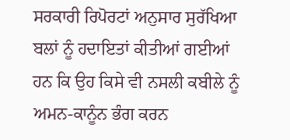ਸਰਕਾਰੀ ਰਿਪੋਰਟਾਂ ਅਨੁਸਾਰ ਸੁਰੱਖਿਆ ਬਲਾਂ ਨੂੰ ਹਦਾਇਤਾਂ ਕੀਤੀਆਂ ਗਈਆਂ ਹਨ ਕਿ ਉਹ ਕਿਸੇ ਵੀ ਨਸਲੀ ਕਬੀਲੇ ਨੂੰ ਅਮਨ-ਕਾਨੂੰਨ ਭੰਗ ਕਰਨ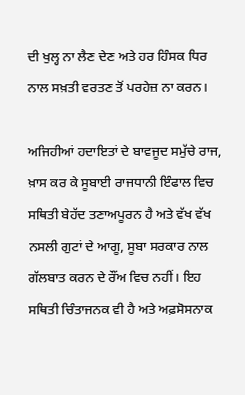ਦੀ ਖੁਲ੍ਹ ਨਾ ਲੈਣ ਦੇਣ ਅਤੇ ਹਰ ਹਿੰਸਕ ਧਿਰ ਨਾਲ ਸਖ਼ਤੀ ਵਰਤਣ ਤੋਂ ਪਰਹੇਜ਼ ਨਾ ਕਰਨ।

ਅਜਿਹੀਆਂ ਹਦਾਇਤਾਂ ਦੇ ਬਾਵਜੂਦ ਸਮੁੱਚੇ ਰਾਜ, ਖ਼ਾਸ ਕਰ ਕੇ ਸੂਬਾਈ ਰਾਜਧਾਨੀ ਇੰਫਾਲ ਵਿਚ ਸਥਿਤੀ ਬੇਹੱਦ ਤਣਾਅਪੂਰਨ ਹੈ ਅਤੇ ਵੱਖ ਵੱਖ ਨਸਲੀ ਗੁਟਾਂ ਦੇ ਆਗੂ, ਸੂਬਾ ਸਰਕਾਰ ਨਾਲ ਗੱਲਬਾਤ ਕਰਨ ਦੇ ਰੌਂਅ ਵਿਚ ਨਹੀਂ। ਇਹ ਸਥਿਤੀ ਚਿੰਤਾਜਨਕ ਵੀ ਹੈ ਅਤੇ ਅਫ਼ਸੋਸਨਾਕ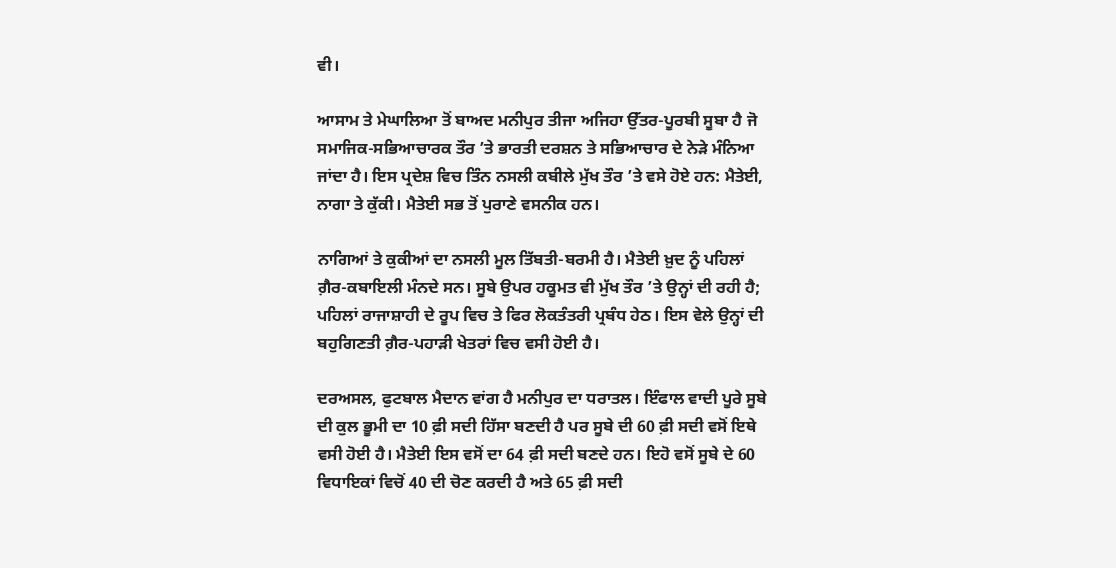ਵੀ।

ਆਸਾਮ ਤੇ ਮੇਘਾਲਿਆ ਤੋਂ ਬਾਅਦ ਮਨੀਪੁਰ ਤੀਜਾ ਅਜਿਹਾ ਉੱਤਰ-ਪੂਰਬੀ ਸੂਬਾ ਹੈ ਜੋ ਸਮਾਜਿਕ-ਸਭਿਆਚਾਰਕ ਤੌਰ ’ਤੇ ਭਾਰਤੀ ਦਰਸ਼ਨ ਤੇ ਸਭਿਆਚਾਰ ਦੇ ਨੇੜੇ ਮੰਨਿਆ ਜਾਂਦਾ ਹੈ। ਇਸ ਪ੍ਰਦੇਸ਼ ਵਿਚ ਤਿੰਨ ਨਸਲੀ ਕਬੀਲੇ ਮੁੱਖ ਤੌਰ ’ਤੇ ਵਸੇ ਹੋਏ ਹਨ: ਮੈਤੇਈ, ਨਾਗਾ ਤੇ ਕੁੱਕੀ। ਮੈਤੇਈ ਸਭ ਤੋਂ ਪੁਰਾਣੇ ਵਸਨੀਕ ਹਨ।

ਨਾਗਿਆਂ ਤੇ ਕੁਕੀਆਂ ਦਾ ਨਸਲੀ ਮੂਲ ਤਿੱਬਤੀ-ਬਰਮੀ ਹੈ। ਮੈਤੇਈ ਖ਼ੁਦ ਨੂੰ ਪਹਿਲਾਂ ਗ਼ੈਰ-ਕਬਾਇਲੀ ਮੰਨਦੇ ਸਨ। ਸੂਬੇ ਉਪਰ ਹਕੂਮਤ ਵੀ ਮੁੱਖ ਤੌਰ ’ਤੇ ਉਨ੍ਹਾਂ ਦੀ ਰਹੀ ਹੈ; ਪਹਿਲਾਂ ਰਾਜਾਸ਼ਾਹੀ ਦੇ ਰੂਪ ਵਿਚ ਤੇ ਫਿਰ ਲੋਕਤੰਤਰੀ ਪ੍ਰਬੰਧ ਹੇਠ। ਇਸ ਵੇਲੇ ਉਨ੍ਹਾਂ ਦੀ ਬਹੁਗਿਣਤੀ ਗ਼ੈਰ-ਪਹਾੜੀ ਖੇਤਰਾਂ ਵਿਚ ਵਸੀ ਹੋਈ ਹੈ।

ਦਰਅਸਲ, ਫੁਟਬਾਲ ਮੈਦਾਨ ਵਾਂਗ ਹੈ ਮਨੀਪੁਰ ਦਾ ਧਰਾਤਲ। ਇੰਫਾਲ ਵਾਦੀ ਪੂਰੇ ਸੂਬੇ ਦੀ ਕੁਲ ਭੂਮੀ ਦਾ 10 ਫ਼ੀ ਸਦੀ ਹਿੱਸਾ ਬਣਦੀ ਹੈ ਪਰ ਸੂਬੇ ਦੀ 60 ਫ਼ੀ ਸਦੀ ਵਸੋਂ ਇਥੇ ਵਸੀ ਹੋਈ ਹੈ। ਮੈਤੇਈ ਇਸ ਵਸੋਂ ਦਾ 64 ਫ਼ੀ ਸਦੀ ਬਣਦੇ ਹਨ। ਇਹੋ ਵਸੋਂ ਸੂਬੇ ਦੇ 60 ਵਿਧਾਇਕਾਂ ਵਿਚੋਂ 40 ਦੀ ਚੋਣ ਕਰਦੀ ਹੈ ਅਤੇ 65 ਫ਼ੀ ਸਦੀ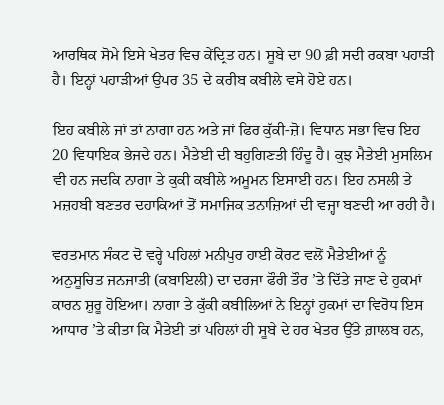ਆਰਥਿਕ ਸੋਮੇ ਇਸੇ ਖੇਤਰ ਵਿਚ ਕੇਂਦ੍ਰਿਤ ਹਨ। ਸੂਬੇ ਦਾ 90 ਫ਼ੀ ਸਦੀ ਰਕਬਾ ਪਹਾੜੀ ਹੈ। ਇਨ੍ਹਾਂ ਪਹਾੜੀਆਂ ਉਪਰ 35 ਦੇ ਕਰੀਬ ਕਬੀਲੇ ਵਸੇ ਹੋਏ ਹਨ।

ਇਹ ਕਬੀਲੇ ਜਾਂ ਤਾਂ ਨਾਗਾ ਹਨ ਅਤੇ ਜਾਂ ਫਿਰ ਕੁੱਕੀ-ਜ਼ੋ। ਵਿਧਾਨ ਸਭਾ ਵਿਚ ਇਹ 20 ਵਿਧਾਇਕ ਭੇਜਦੇ ਹਨ। ਮੈਤੇਈ ਦੀ ਬਹੁਗਿਣਤੀ ਹਿੰਦੂ ਹੈ। ਕੁਝ ਮੈਤੇਈ ਮੁਸਲਿਮ ਵੀ ਹਨ ਜਦਕਿ ਨਾਗਾ ਤੇ ਕੁਕੀ ਕਬੀਲੇ ਅਮੂਮਨ ਇਸਾਈ ਹਨ। ਇਹ ਨਸਲੀ ਤੇ ਮਜ਼ਹਬੀ ਬਣਤਰ ਦਹਾਕਿਆਂ ਤੋਂ ਸਮਾਜਿਕ ਤਨਾਜ਼ਿਆਂ ਦੀ ਵਜ੍ਹਾ ਬਣਦੀ ਆ ਰਹੀ ਹੈ।

ਵਰਤਮਾਨ ਸੰਕਟ ਦੋ ਵਰ੍ਹੇ ਪਹਿਲਾਂ ਮਨੀਪੁਰ ਹਾਈ ਕੋਰਟ ਵਲੋਂ ਮੈਤੇਈਆਂ ਨੂੰ ਅਨੁਸੂਚਿਤ ਜਨਜਾਤੀ (ਕਬਾਇਲੀ) ਦਾ ਦਰਜਾ ਫੌਰੀ ਤੌਰ ’ਤੇ ਦਿੱਤੇ ਜਾਣ ਦੇ ਹੁਕਮਾਂ ਕਾਰਨ ਸ਼ੁਰੂ ਹੋਇਆ। ਨਾਗਾ ਤੇ ਕੁੱਕੀ ਕਬੀਲਿਆਂ ਨੇ ਇਨ੍ਹਾਂ ਹੁਕਮਾਂ ਦਾ ਵਿਰੋਧ ਇਸ ਆਧਾਰ ’ਤੇ ਕੀਤਾ ਕਿ ਮੈਤੇਈ ਤਾਂ ਪਹਿਲਾਂ ਹੀ ਸੂਬੇ ਦੇ ਹਰ ਖੇਤਰ ਉੱਤੇ ਗ਼ਾਲਬ ਹਨ,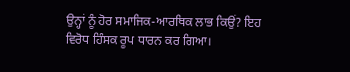ਉਨ੍ਹਾਂ ਨੂੰ ਹੋਰ ਸਮਾਜਿਕ-ਆਰਥਿਕ ਲਾਭ ਕਿਉਂ? ਇਹ ਵਿਰੋਧ ਹਿੰਸਕ ਰੂਪ ਧਾਰਨ ਕਰ ਗਿਆ।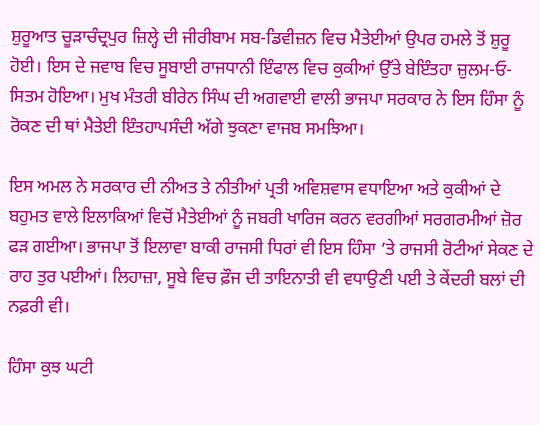ਸ਼ੁਰੂਆਤ ਚੂੜਾਚੰਦ੍ਰਪੁਰ ਜ਼ਿਲ੍ਹੇ ਦੀ ਜੀਰੀਬਾਮ ਸਬ-ਡਿਵੀਜ਼ਨ ਵਿਚ ਮੈਤੇਈਆਂ ਉਪਰ ਹਮਲੇ ਤੋਂ ਸ਼ੁਰੂ ਹੋਈ। ਇਸ ਦੇ ਜਵਾਬ ਵਿਚ ਸੂਬਾਈ ਰਾਜਧਾਨੀ ਇੰਫਾਲ ਵਿਚ ਕੁਕੀਆਂ ਉੱਤੇ ਬੇਇੰਤਹਾ ਜ਼ੁਲਮ-ਓ-ਸਿਤਮ ਹੋਇਆ। ਮੁਖ ਮੰਤਰੀ ਬੀਰੇਨ ਸਿੰਘ ਦੀ ਅਗਵਾਈ ਵਾਲੀ ਭਾਜਪਾ ਸਰਕਾਰ ਨੇ ਇਸ ਹਿੰਸਾ ਨੂੰ ਰੋਕਣ ਦੀ ਥਾਂ ਮੈਤੇਈ ਇੰਤਹਾਪਸੰਦੀ ਅੱਗੇ ਝੁਕਣਾ ਵਾਜਬ ਸਮਝਿਆ।

ਇਸ ਅਮਲ ਨੇ ਸਰਕਾਰ ਦੀ ਨੀਅਤ ਤੇ ਨੀਤੀਆਂ ਪ੍ਰਤੀ ਅਵਿਸ਼ਵਾਸ ਵਧਾਇਆ ਅਤੇ ਕੁਕੀਆਂ ਦੇ ਬਹੁਮਤ ਵਾਲੇ ਇਲਾਕਿਆਂ ਵਿਚੋਂ ਮੈਤੇਈਆਂ ਨੂੰ ਜਬਰੀ ਖਾਰਿਜ ਕਰਨ ਵਰਗੀਆਂ ਸਰਗਰਮੀਆਂ ਜ਼ੋਰ ਫੜ ਗਈਆ। ਭਾਜਪਾ ਤੋਂ ਇਲਾਵਾ ਬਾਕੀ ਰਾਜਸੀ ਧਿਰਾਂ ਵੀ ਇਸ ਹਿੰਸਾ ’ਤੇ ਰਾਜਸੀ ਰੋਟੀਆਂ ਸੇਕਣ ਦੇ ਰਾਹ ਤੁਰ ਪਈਆਂ। ਲਿਹਾਜ਼ਾ, ਸੂਬੇ ਵਿਚ ਫ਼ੌਜ ਦੀ ਤਾਇਨਾਤੀ ਵੀ ਵਧਾਉਣੀ ਪਈ ਤੇ ਕੇਂਦਰੀ ਬਲਾਂ ਦੀ ਨਫ਼ਰੀ ਵੀ।

ਹਿੰਸਾ ਕੁਝ ਘਟੀ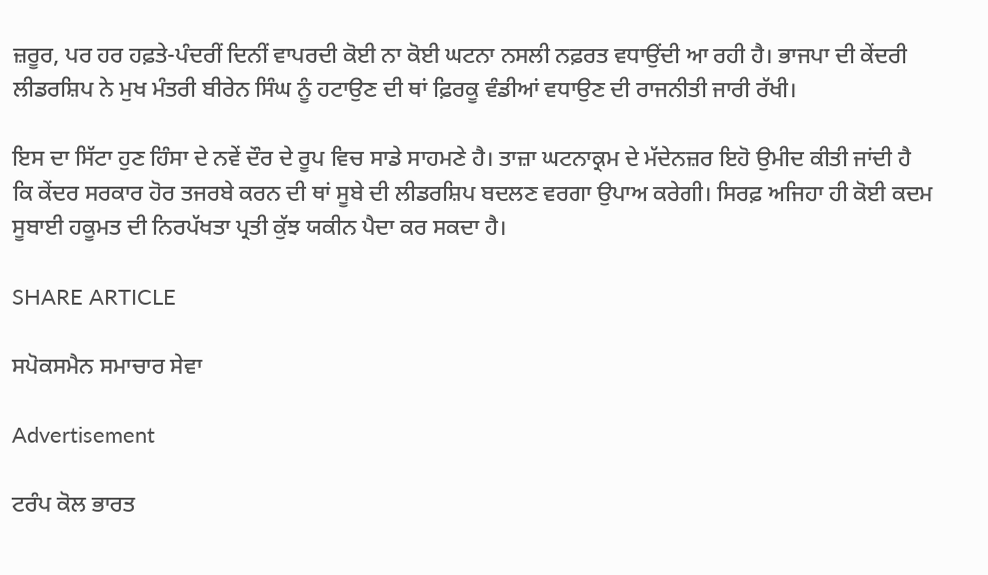ਜ਼ਰੂਰ, ਪਰ ਹਰ ਹਫ਼ਤੇ-ਪੰਦਰੀਂ ਦਿਨੀਂ ਵਾਪਰਦੀ ਕੋਈ ਨਾ ਕੋਈ ਘਟਨਾ ਨਸਲੀ ਨਫ਼ਰਤ ਵਧਾਉਂਦੀ ਆ ਰਹੀ ਹੈ। ਭਾਜਪਾ ਦੀ ਕੇਂਦਰੀ ਲੀਡਰਸ਼ਿਪ ਨੇ ਮੁਖ ਮੰਤਰੀ ਬੀਰੇਨ ਸਿੰਘ ਨੂੰ ਹਟਾਉਣ ਦੀ ਥਾਂ ਫ਼ਿਰਕੂ ਵੰਡੀਆਂ ਵਧਾਉਣ ਦੀ ਰਾਜਨੀਤੀ ਜਾਰੀ ਰੱਖੀ।

ਇਸ ਦਾ ਸਿੱਟਾ ਹੁਣ ਹਿੰਸਾ ਦੇ ਨਵੇਂ ਦੌਰ ਦੇ ਰੂਪ ਵਿਚ ਸਾਡੇ ਸਾਹਮਣੇ ਹੈ। ਤਾਜ਼ਾ ਘਟਨਾਕ੍ਰਮ ਦੇ ਮੱਦੇਨਜ਼ਰ ਇਹੋ ਉਮੀਦ ਕੀਤੀ ਜਾਂਦੀ ਹੈ ਕਿ ਕੇਂਦਰ ਸਰਕਾਰ ਹੋਰ ਤਜਰਬੇ ਕਰਨ ਦੀ ਥਾਂ ਸੂਬੇ ਦੀ ਲੀਡਰਸ਼ਿਪ ਬਦਲਣ ਵਰਗਾ ਉਪਾਅ ਕਰੇਗੀ। ਸਿਰਫ਼ ਅਜਿਹਾ ਹੀ ਕੋਈ ਕਦਮ ਸੂਬਾਈ ਹਕੂਮਤ ਦੀ ਨਿਰਪੱਖਤਾ ਪ੍ਰਤੀ ਕੁੱਝ ਯਕੀਨ ਪੈਦਾ ਕਰ ਸਕਦਾ ਹੈ।

SHARE ARTICLE

ਸਪੋਕਸਮੈਨ ਸਮਾਚਾਰ ਸੇਵਾ

Advertisement

ਟਰੰਪ ਕੋਲ ਭਾਰਤ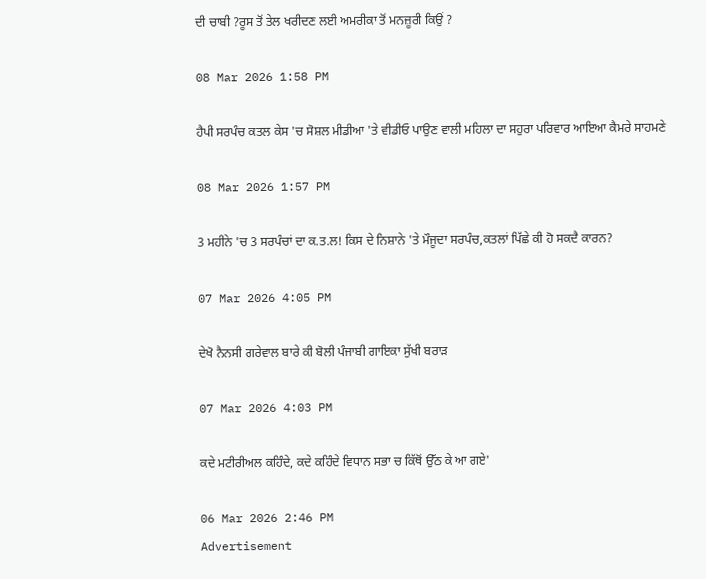ਦੀ ਚਾਬੀ ?ਰੂਸ ਤੋਂ ਤੇਲ ਖਰੀਦਣ ਲਈ ਅਮਰੀਕਾ ਤੋਂ ਮਨਜ਼ੂਰੀ ਕਿਉਂ ?

08 Mar 2026 1:58 PM

ਹੈਪੀ ਸਰਪੰਚ ਕਤਲ ਕੇਸ 'ਚ ਸੋਸ਼ਲ ਮੀਡੀਆ 'ਤੇ ਵੀਡੀਓ ਪਾਉਣ ਵਾਲੀ ਮਹਿਲਾ ਦਾ ਸਹੁਰਾ ਪਰਿਵਾਰ ਆਇਆ ਕੈਮਰੇ ਸਾਹਮਣੇ

08 Mar 2026 1:57 PM

3 ਮਹੀਨੇ 'ਚ 3 ਸਰਪੰਚਾਂ ਦਾ ਕ.ਤ.ਲ! ਕਿਸ ਦੇ ਨਿਸ਼ਾਨੇ 'ਤੇ ਮੌਜੂਦਾ ਸਰਪੰਚ,ਕਤਲਾਂ ਪਿੱਛੇ ਕੀ ਹੋ ਸਕਦੈ ਕਾਰਨ?

07 Mar 2026 4:05 PM

ਦੇਖੋ ਨੈਨਸੀ ਗਰੇਵਾਲ ਬਾਰੇ ਕੀ ਬੋਲੀ ਪੰਜਾਬੀ ਗਾਇਕਾ ਸੁੱਖੀ ਬਰਾੜ

07 Mar 2026 4:03 PM

ਕਦੇ ਮਟੀਰੀਅਲ ਕਹਿੰਦੇ, ਕਦੇ ਕਹਿੰਦੇ ਵਿਧਾਨ ਸਭਾ ਚ ਕਿੱਥੋਂ ਉੱਠ ਕੇ ਆ ਗਏ'

06 Mar 2026 2:46 PM
Advertisement